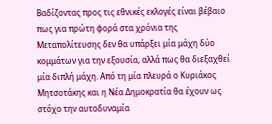Βαδίζοντας προς τις εθνικές εκλογές είναι βέβαιο πως για πρώτη φορά στα χρόνια της Μεταπολίτευσης δεν θα υπάρξει μία μάχη δύο κομμάτων για την εξουσία, αλλά πως θα διεξαχθεί μία διπλή μάχη. Από τη μία πλευρά ο Κυριάκος Μητσοτάκης και η Νέα Δημοκρατία θα έχουν ως στόχο την αυτοδυναμία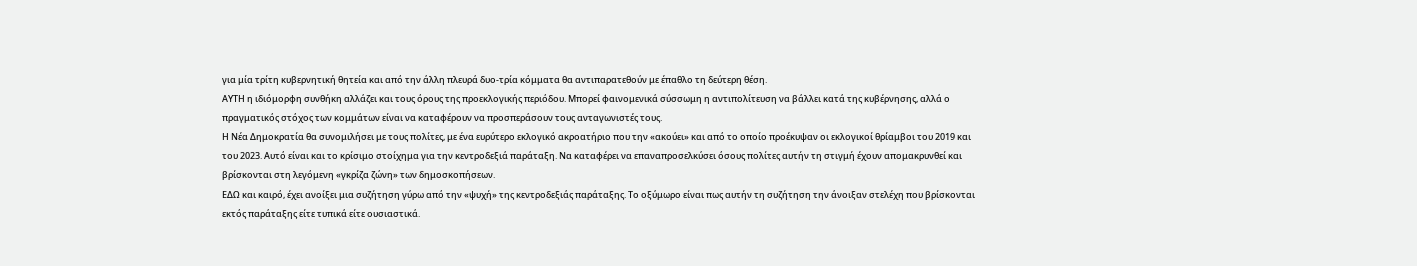για μία τρίτη κυβερνητική θητεία και από την άλλη πλευρά δυο-τρία κόμματα θα αντιπαρατεθούν με έπαθλο τη δεύτερη θέση.
ΑΥΤΗ η ιδιόμορφη συνθήκη αλλάζει και τους όρους της προεκλογικής περιόδου. Μπορεί φαινομενικά σύσσωμη η αντιπολίτευση να βάλλει κατά της κυβέρνησης, αλλά ο πραγματικός στόχος των κομμάτων είναι να καταφέρουν να προσπεράσουν τους ανταγωνιστές τους.
Η Νέα Δημοκρατία θα συνομιλήσει με τους πολίτες, με ένα ευρύτερο εκλογικό ακροατήριο που την «ακούει» και από το οποίο προέκυψαν οι εκλογικοί θρίαμβοι του 2019 και του 2023. Αυτό είναι και το κρίσιμο στοίχημα για την κεντροδεξιά παράταξη. Να καταφέρει να επαναπροσελκύσει όσους πολίτες αυτήν τη στιγμή έχουν απομακρυνθεί και βρίσκονται στη λεγόμενη «γκρίζα ζώνη» των δημοσκοπήσεων.
ΕΔΩ και καιρό, έχει ανοίξει μια συζήτηση γύρω από την «ψυχή» της κεντροδεξιάς παράταξης. Το οξύμωρο είναι πως αυτήν τη συζήτηση την άνοιξαν στελέχη που βρίσκονται εκτός παράταξης είτε τυπικά είτε ουσιαστικά.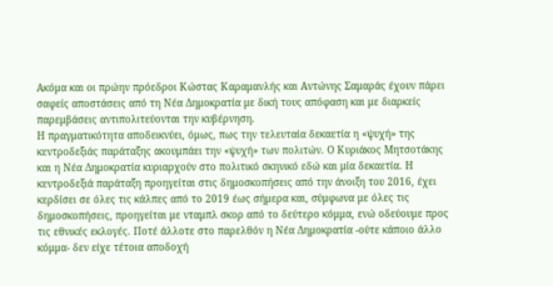Ακόμα και οι πρώην πρόεδροι Κώστας Καραμανλής και Αντώνης Σαμαράς έχουν πάρει σαφείς αποστάσεις από τη Νέα Δημοκρατία με δική τους απόφαση και με διαρκείς παρεμβάσεις αντιπολιτεύονται την κυβέρνηση.
Η πραγματικότητα αποδεικνύει, όμως, πως την τελευταία δεκαετία η «ψυχή» της κεντροδεξιάς παράταξης ακουμπάει την «ψυχή» των πολιτών. Ο Κυριάκος Μητσοτάκης και η Νέα Δημοκρατία κυριαρχούν στο πολιτικό σκηνικό εδώ και μία δεκαετία. Η κεντροδεξιά παράταξη προηγείται στις δημοσκοπήσεις από την άνοιξη του 2016, έχει κερδίσει σε όλες τις κάλπες από το 2019 έως σήμερα και, σύμφωνα με όλες τις δημοσκοπήσεις, προηγείται με νταμπλ σκορ από το δεύτερο κόμμα, ενώ οδεύουμε προς τις εθνικές εκλογές. Ποτέ άλλοτε στο παρελθόν η Νέα Δημοκρατία -ούτε κάποιο άλλο κόμμα- δεν είχε τέτοια αποδοχή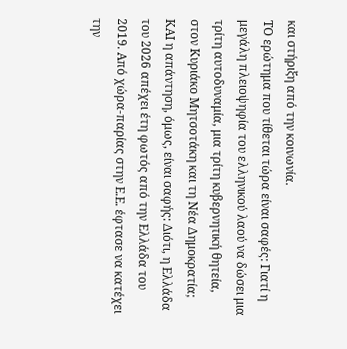και στήριξη από την κοινωνία.
ΤΟ ερώτημα που τίθεται τώρα είναι σαφές: Γιατί η μεγάλη πλειοψηφία του ελληνικού λαού να δώσει μια τρίτη αυτοδυναμία, μια τρίτη κυβερνητική θητεία, στον Κυριάκο Μητσοτάκη και τη Νέα Δημοκρατία;
ΚΑΙ η απάντηση, όμως, είναι σαφής: Διότι, η Ελλάδα του 2026 απέχει έτη φωτός από την Ελλάδα του 2019. Από χώρα-παρίας στην Ε.Ε. έφτασε να κατέχει την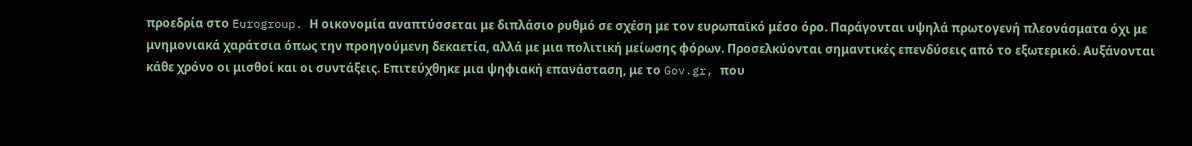προεδρία στο Eurogroup. Η οικονομία αναπτύσσεται με διπλάσιο ρυθμό σε σχέση με τον ευρωπαϊκό μέσο όρο. Παράγονται υψηλά πρωτογενή πλεονάσματα όχι με μνημονιακά χαράτσια όπως την προηγούμενη δεκαετία, αλλά με μια πολιτική μείωσης φόρων. Προσελκύονται σημαντικές επενδύσεις από το εξωτερικό. Αυξάνονται κάθε χρόνο οι μισθοί και οι συντάξεις. Επιτεύχθηκε μια ψηφιακή επανάσταση, με το Gov.gr, που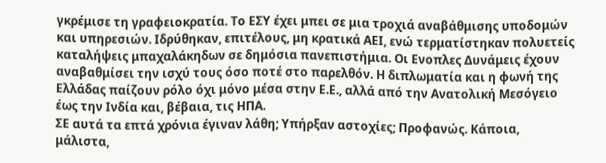γκρέμισε τη γραφειοκρατία. Το ΕΣΥ έχει μπει σε μια τροχιά αναβάθμισης υποδομών και υπηρεσιών. Ιδρύθηκαν, επιτέλους, μη κρατικά ΑΕΙ, ενώ τερματίστηκαν πολυετείς καταλήψεις μπαχαλάκηδων σε δημόσια πανεπιστήμια. Οι Ενοπλες Δυνάμεις έχουν αναβαθμίσει την ισχύ τους όσο ποτέ στο παρελθόν. Η διπλωματία και η φωνή της Ελλάδας παίζουν ρόλο όχι μόνο μέσα στην Ε.Ε., αλλά από την Ανατολική Μεσόγειο έως την Ινδία και, βέβαια, τις ΗΠΑ.
ΣΕ αυτά τα επτά χρόνια έγιναν λάθη; Υπήρξαν αστοχίες; Προφανώς. Κάποια, μάλιστα,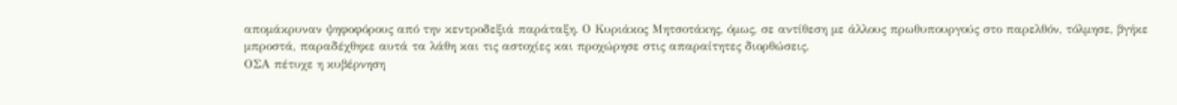απομάκρυναν ψηφοφόρους από την κεντροδεξιά παράταξη. Ο Κυριάκος Μητσοτάκης, όμως, σε αντίθεση με άλλους πρωθυπουργούς στο παρελθόν, τόλμησε, βγήκε μπροστά, παραδέχθηκε αυτά τα λάθη και τις αστοχίες και προχώρησε στις απαραίτητες διορθώσεις.
ΟΣΑ πέτυχε η κυβέρνηση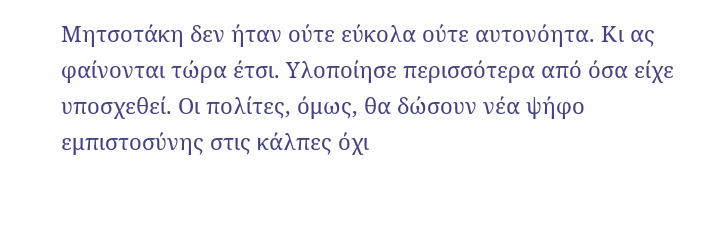Μητσοτάκη δεν ήταν ούτε εύκολα ούτε αυτονόητα. Κι ας φαίνονται τώρα έτσι. Υλοποίησε περισσότερα από όσα είχε υποσχεθεί. Οι πολίτες, όμως, θα δώσουν νέα ψήφο εμπιστοσύνης στις κάλπες όχι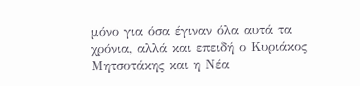μόνο για όσα έγιναν όλα αυτά τα χρόνια, αλλά και επειδή ο Κυριάκος Μητσοτάκης και η Νέα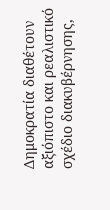Δημοκρατία διαθέτουν αξιόπιστο και ρεαλιστικό σχέδιο διακυβέρνησης,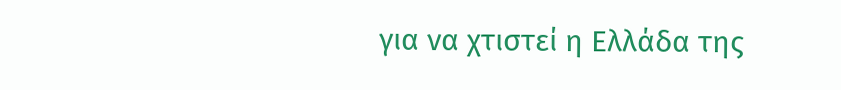για να χτιστεί η Ελλάδα της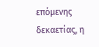επόμενης δεκαετίας, η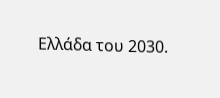Ελλάδα του 2030.